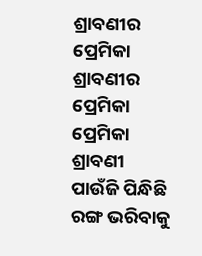ଶ୍ରାବଣୀର ପ୍ରେମିକା
ଶ୍ରାବଣୀର ପ୍ରେମିକା
ପ୍ରେମିକା ଶ୍ରାବଣୀ ପାଉଁଜି ପିନ୍ଧିଛି
ରଙ୍ଗ ଭରିବାକୁ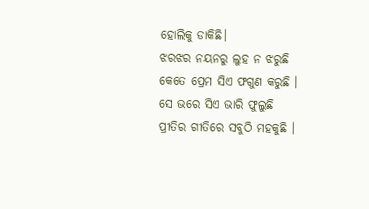ହୋଲିକୁ ଡାକିଛି।
ଝରଝର ନୟନରୁ ଲୁହ ନ ଝରୁଛି
କେତେ ପ୍ରେମ ସିଏ ଫଗୁଣ କରୁଛି ।
ସେ ଭରେ ସିଏ ଭାରି ଫୁଲୁଛି
ପ୍ରୀତିର ଗୀତିରେ ସବୁଠି ମହକୁଛି ।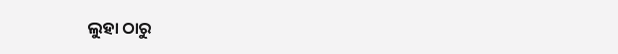ଲୁହା ଠାରୁ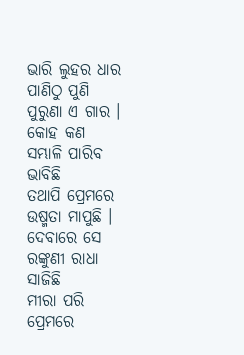ଭାରି ଲୁହର ଧାର
ପାଣିଠୁ ପୁଣି ପୁରୁଣା ଏ ଗାର ।
କୋହ କଣ ସମ୍ଭାଳି ପାରିବ ଭାବିଛି
ତଥାପି ପ୍ରେମରେ ଉଷ୍ମତା ମାପୁଛି ।
ଦେବାରେ ସେ ରଙ୍କୁଣୀ ରାଧା ସାଜିଛି
ମୀରା ପରି ପ୍ରେମରେ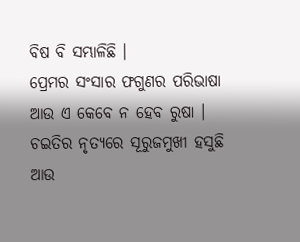ବିଷ ବି ସମ୍ଭାଳିଛି ।
ପ୍ରେମର ସଂସାର ଫଗୁଣର ପରିଭାଷା
ଆଉ ଏ କେବେ ନ ହେବ ରୁଷା ।
ଚଇତିର ନୃତ୍ୟରେ ସୂରୁଜମୁଖୀ ହସୁଛି
ଆଉ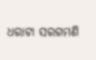ଧରାଟା ସରଗମଣି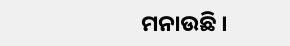ମନାଉଛି ।